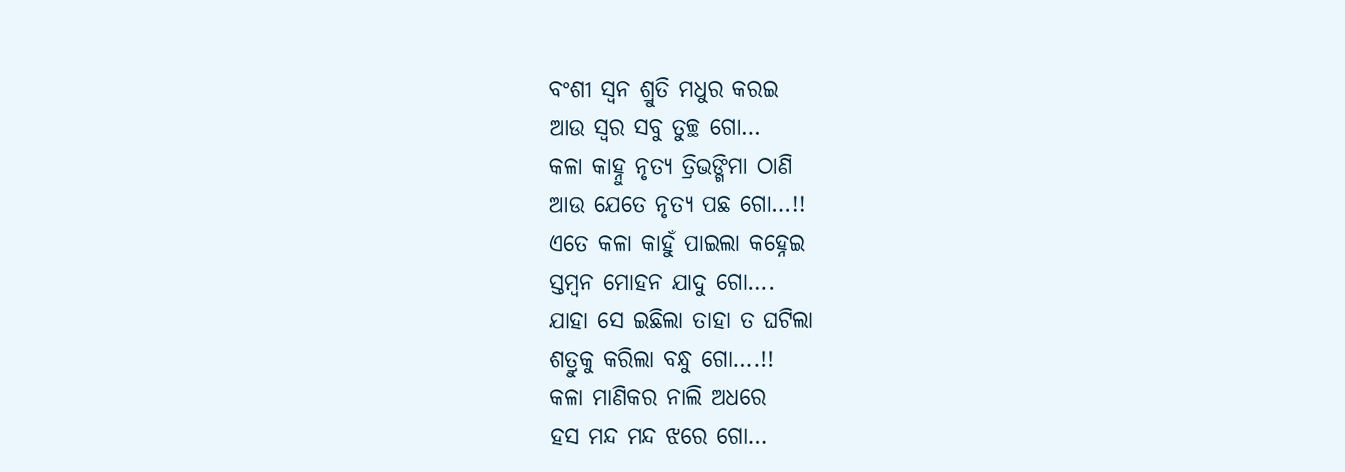ବଂଶୀ ସ୍ବନ ଶ୍ରୁତି ମଧୁର କରଇ
ଆଉ ସ୍ବର ସବୁ ତୁଚ୍ଛ ଗୋ…
କଳା କାହ୍ନୁ ନୃତ୍ୟ ତ୍ରିଭଙ୍ଗିମା ଠାଣି
ଆଉ ଯେତେ ନୃତ୍ୟ ପଛ ଗୋ…!!
ଏତେ କଳା କାହୁଁ ପାଇଲା କହ୍ନେଇ
ସ୍ତମ୍ବନ ମୋହନ ଯାଦୁ ଗୋ….
ଯାହା ସେ ଇଛିଲା ତାହା ତ ଘଟିଲା
ଶତ୍ରୁକୁ କରିଲା ବନ୍ଧୁ ଗୋ….!!
କଳା ମାଣିକର ନାଲି ଅଧରେ
ହସ ମନ୍ଦ ମନ୍ଦ ଝରେ ଗୋ…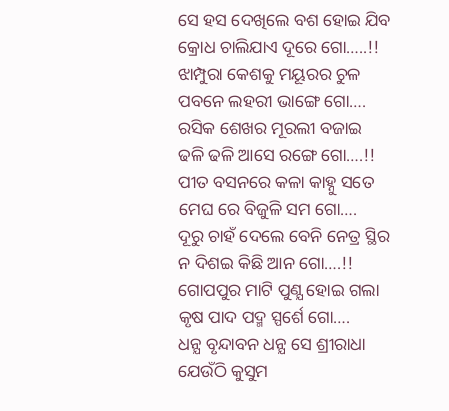ସେ ହସ ଦେଖିଲେ ବଶ ହୋଇ ଯିବ
କ୍ରୋଧ ଚାଲିଯାଏ ଦୂରେ ଗୋ…..!!
ଝାମ୍ପୁରା କେଶକୁ ମୟୂରର ଚୁଳ
ପବନେ ଲହରୀ ଭାଙ୍ଗେ ଗୋ….
ରସିକ ଶେଖର ମୂରଲୀ ବଜାଇ
ଢଳି ଢଳି ଆସେ ରଙ୍ଗେ ଗୋ….!!
ପୀତ ବସନରେ କଳା କାହ୍ନୁ ସତେ
ମେଘ ରେ ବିଜୁଳି ସମ ଗୋ….
ଦୂରୁ ଚାହଁ ଦେଲେ ବେନି ନେତ୍ର ସ୍ଥିର
ନ ଦିଶଇ କିଛି ଆନ ଗୋ….!!
ଗୋପପୁର ମାଟି ପୁଣ୍ଯ ହୋଇ ଗଲା
କୃଷ ପାଦ ପଦ୍ମ ସ୍ପର୍ଶେ ଗୋ….
ଧନ୍ଯ ବୃନ୍ଦାବନ ଧନ୍ଯ ସେ ଶ୍ରୀରାଧା
ଯେଉଁଠି କୁସୁମ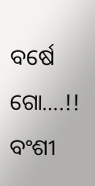ବର୍ଷେ ଗୋ….!!
ବଂଶୀ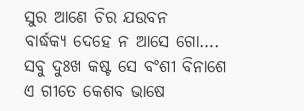ସୁର ଆଣେ ଚିର ଯଉବନ
ବାର୍ଦ୍ଧକ୍ୟ ଦେହେ ନ ଆସେ ଗୋ….
ସବୁ ଦୁଃଖ କଷ୍ଟ ସେ ବଂଶୀ ବିନାଶେ
ଏ ଗୀତେ କେଶବ ଭାଷେ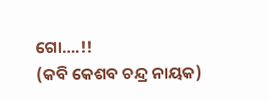ଗୋ….!!
(କବି କେଶବ ଚନ୍ଦ୍ର ନାୟକ)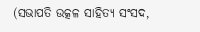(ସଭାପତି ଉତ୍କଳ ସାହିତ୍ୟ ସଂସଦ,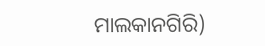ମାଲକାନଗିରି)